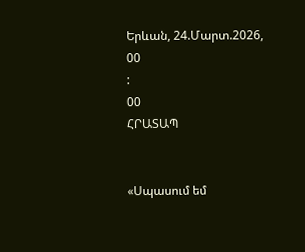Երևան, 24.Մարտ.2026,
00
:
00
ՀՐԱՏԱՊ


«Սպասում եմ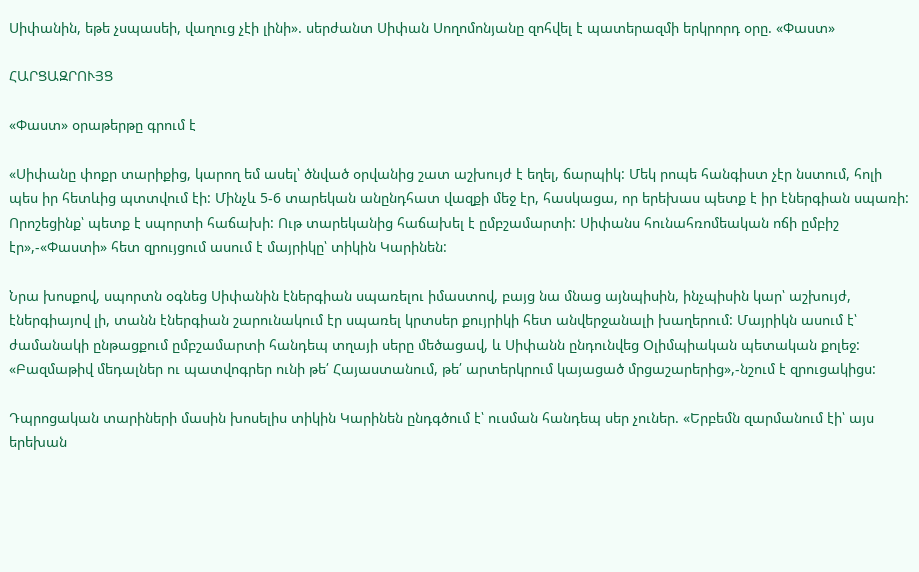Սիփանին, եթե չսպասեի, վաղուց չէի լինի». սերժանտ Սիփան Սողոմոնյանը զոհվել է պատերազմի երկրորդ օրը. «Փաստ»

ՀԱՐՑԱԶՐՈՒՅՑ

«Փաստ» օրաթերթը գրում է

«Սիփանը փոքր տարիքից, կարող եմ ասել՝ ծնված օրվանից շատ աշխույժ է եղել, ճարպիկ: Մեկ րոպե հանգիստ չէր նստում, հոլի պես իր հետևից պտտվում էի: Մինչև 5-6 տարեկան անընդհատ վազքի մեջ էր, հասկացա, որ երեխաս պետք է իր էներգիան սպառի: Որոշեցինք՝ պետք է սպորտի հաճախի: Ութ տարեկանից հաճախել է ըմբշամարտի: Սիփանս հունահռոմեական ոճի ըմբիշ էր»,-«Փաստի» հետ զրույցում ասում է մայրիկը՝ տիկին Կարինեն:

Նրա խոսքով, սպորտն օգնեց Սիփանին էներգիան սպառելու իմաստով, բայց նա մնաց այնպիսին, ինչպիսին կար՝ աշխույժ, էներգիայով լի, տանն էներգիան շարունակում էր սպառել կրտսեր քույրիկի հետ անվերջանալի խաղերում: Մայրիկն ասում է՝ ժամանակի ընթացքում ըմբշամարտի հանդեպ տղայի սերը մեծացավ, և Սիփանն ընդունվեց Օլիմպիական պետական քոլեջ: «Բազմաթիվ մեդալներ ու պատվոգրեր ունի թե՛ Հայաստանում, թե՛ արտերկրում կայացած մրցաշարերից»,-նշում է զրուցակիցս:

Դպրոցական տարիների մասին խոսելիս տիկին Կարինեն ընդգծում է՝ ուսման հանդեպ սեր չուներ. «Երբեմն զարմանում էի՝ այս երեխան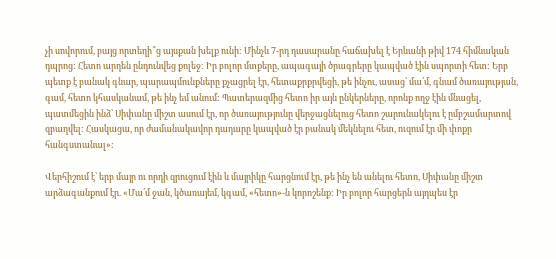չի սովորում, բայց որտեղի՞ց այսքան խելք ունի: Մինչև 7-րդ դասարանը հաճախել է Երևանի թիվ 174 հիմնական դպրոց: Հետո արդեն ընդունվեց քոլեջ: Իր բոլոր մտքերը, ապագայի ծրագրերը կապված էին սպորտի հետ: Երբ պետք է բանակ գնար, պարապմունքները քչացրել էր, հետաքրքրվեցի, թե ինչու, ասաց՝ մա՛մ, գնամ ծառայության, գամ, հետո կհասկանամ, թե ինչ եմ անում: Պատերազմից հետո իր այն ընկերները, որոնք ողջ էին մնացել, պատմեցին ինձ՝ Սիփանը միշտ ասում էր, որ ծառայությունը վերջացնելուց հետո շարունակելու է ըմբշամարտով զբաղվել: Հասկացա, որ ժամանակավոր դադարը կապված էր բանակ մեկնելու հետ, ուզում էր մի փոքր հանգստանալ»:

Վերհիշում է՝ երբ մայր ու որդի զրուցում էին և մայրիկը հարցնում էր, թե ինչ են անելու հետո, Սիփանը միշտ արձագանքում էր. «Մա՛մ ջան, կծառայեմ, կգամ, «հետո»-ն կորոշենք: Իր բոլոր հարցերն այդպես էր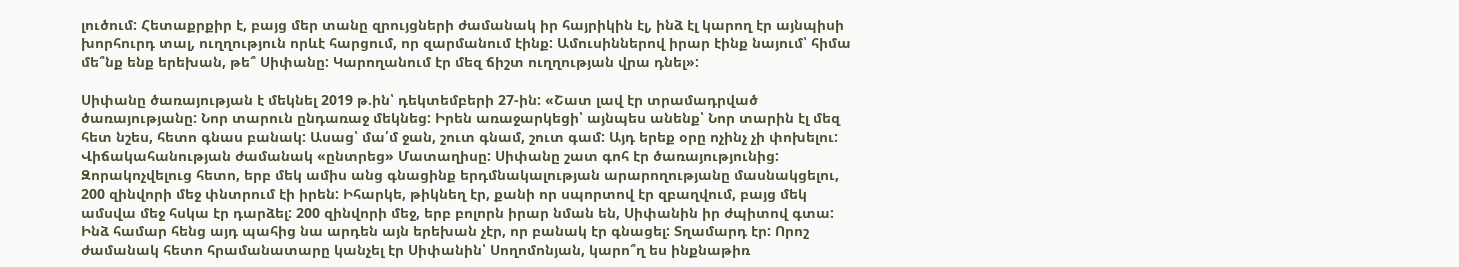լուծում: Հետաքրքիր է, բայց մեր տանը զրույցների ժամանակ իր հայրիկին էլ, ինձ էլ կարող էր այնպիսի խորհուրդ տալ, ուղղություն որևէ հարցում, որ զարմանում էինք: Ամուսիններով իրար էինք նայում՝ հիմա մե՞նք ենք երեխան, թե՞ Սիփանը: Կարողանում էր մեզ ճիշտ ուղղության վրա դնել»:

Սիփանը ծառայության է մեկնել 2019 թ.ին՝ դեկտեմբերի 27-ին: «Շատ լավ էր տրամադրված ծառայությանը: Նոր տարուն ընդառաջ մեկնեց: Իրեն առաջարկեցի՝ այնպես անենք՝ Նոր տարին էլ մեզ հետ նշես, հետո գնաս բանակ: Ասաց՝ մա՛մ ջան, շուտ գնամ, շուտ գամ: Այդ երեք օրը ոչինչ չի փոխելու: Վիճակահանության ժամանակ «ընտրեց» Մատաղիսը: Սիփանը շատ գոհ էր ծառայությունից: Զորակոչվելուց հետո, երբ մեկ ամիս անց գնացինք երդմնակալության արարողությանը մասնակցելու, 200 զինվորի մեջ փնտրում էի իրեն: Իհարկե, թիկնեղ էր, քանի որ սպորտով էր զբաղվում, բայց մեկ ամսվա մեջ հսկա էր դարձել: 200 զինվորի մեջ, երբ բոլորն իրար նման են, Սիփանին իր ժպիտով գտա: Ինձ համար հենց այդ պահից նա արդեն այն երեխան չէր, որ բանակ էր գնացել: Տղամարդ էր: Որոշ ժամանակ հետո հրամանատարը կանչել էր Սիփանին՝ Սողոմոնյան, կարո՞ղ ես ինքնաթիռ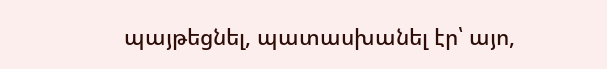պայթեցնել, պատասխանել էր՝ այո,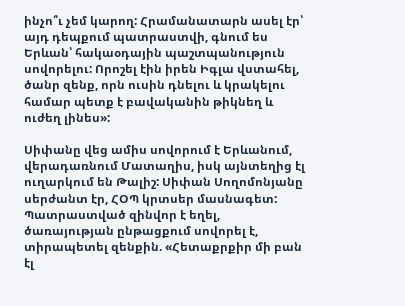ինչո՞ւ չեմ կարող: Հրամանատարն ասել էր՝ այդ դեպքում պատրաստվի, գնում ես Երևան՝ հակաօդային պաշտպանություն սովորելու: Որոշել էին իրեն Իգլա վստահել, ծանր զենք, որն ուսին դնելու և կրակելու համար պետք է բավականին թիկնեղ և ուժեղ լինես»:

Սիփանը վեց ամիս սովորում է Երևանում, վերադառնում Մատաղիս, իսկ այնտեղից էլ ուղարկում են Թալիշ: Սիփան Սողոմոնյանը սերժանտ էր, ՀՕՊ կրտսեր մասնագետ: Պատրաստված զինվոր է եղել, ծառայության ընթացքում սովորել է, տիրապետել զենքին. «Հետաքրքիր մի բան էլ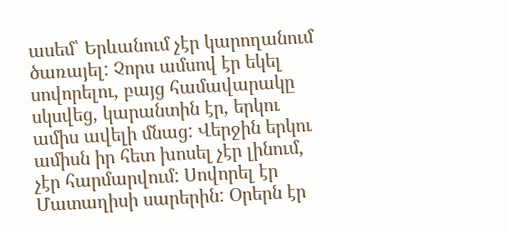ասեմ՝ Երևանում չէր կարողանում ծառայել: Չորս ամսով էր եկել սովորելու, բայց համավարակը սկսվեց, կարանտին էր, երկու ամիս ավելի մնաց: Վերջին երկու ամիսն իր հետ խոսել չէր լինում, չէր հարմարվում: Սովորել էր Մատաղիսի սարերին: Օրերն էր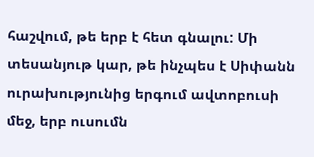հաշվում, թե երբ է հետ գնալու: Մի տեսանյութ կար, թե ինչպես է Սիփանն ուրախությունից երգում ավտոբուսի մեջ, երբ ուսումն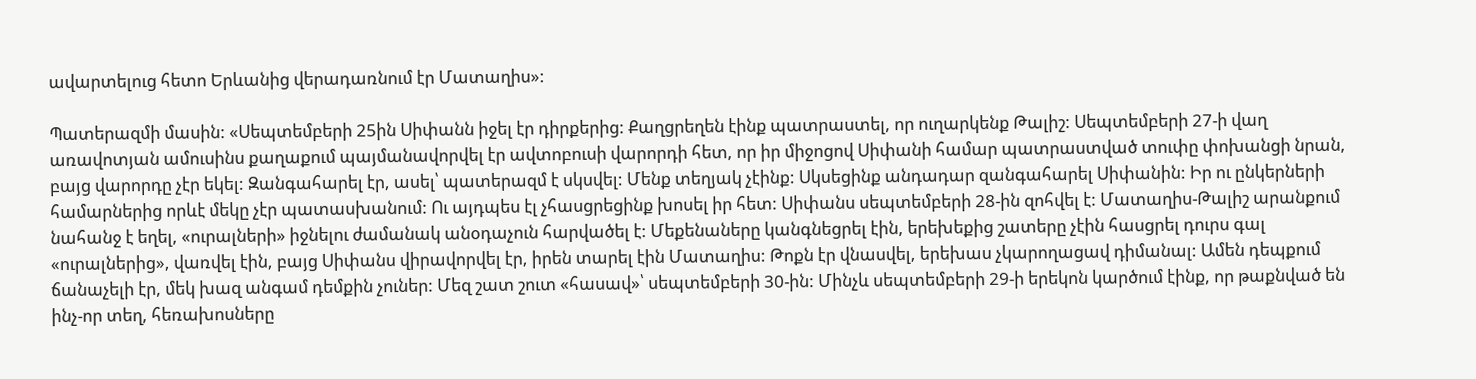ավարտելուց հետո Երևանից վերադառնում էր Մատաղիս»:

Պատերազմի մասին: «Սեպտեմբերի 25ին Սիփանն իջել էր դիրքերից: Քաղցրեղեն էինք պատրաստել, որ ուղարկենք Թալիշ: Սեպտեմբերի 27-ի վաղ առավոտյան ամուսինս քաղաքում պայմանավորվել էր ավտոբուսի վարորդի հետ, որ իր միջոցով Սիփանի համար պատրաստված տուփը փոխանցի նրան, բայց վարորդը չէր եկել: Զանգահարել էր, ասել՝ պատերազմ է սկսվել: Մենք տեղյակ չէինք: Սկսեցինք անդադար զանգահարել Սիփանին: Իր ու ընկերների համարներից որևէ մեկը չէր պատասխանում: Ու այդպես էլ չհասցրեցինք խոսել իր հետ: Սիփանս սեպտեմբերի 28-ին զոհվել է: Մատաղիս-Թալիշ արանքում նահանջ է եղել, «ուրալների» իջնելու ժամանակ անօդաչուն հարվածել է: Մեքենաները կանգնեցրել էին, երեխեքից շատերը չէին հասցրել դուրս գալ «ուրալներից», վառվել էին, բայց Սիփանս վիրավորվել էր, իրեն տարել էին Մատաղիս: Թոքն էր վնասվել, երեխաս չկարողացավ դիմանալ: Ամեն դեպքում ճանաչելի էր, մեկ խազ անգամ դեմքին չուներ: Մեզ շատ շուտ «հասավ»՝ սեպտեմբերի 30-ին: Մինչև սեպտեմբերի 29-ի երեկոն կարծում էինք, որ թաքնված են ինչ-որ տեղ, հեռախոսները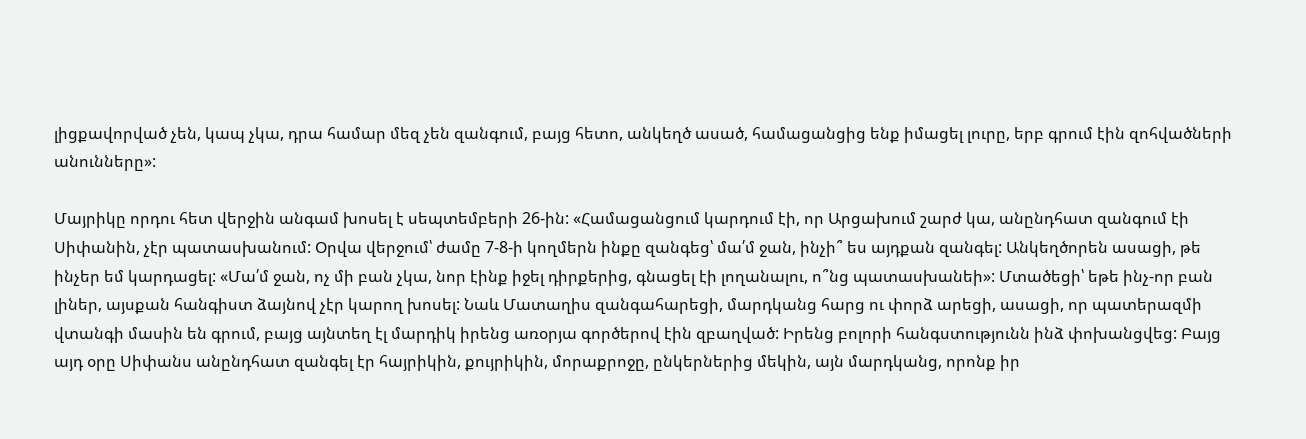լիցքավորված չեն, կապ չկա, դրա համար մեզ չեն զանգում, բայց հետո, անկեղծ ասած, համացանցից ենք իմացել լուրը, երբ գրում էին զոհվածների անունները»:

Մայրիկը որդու հետ վերջին անգամ խոսել է սեպտեմբերի 26-ին: «Համացանցում կարդում էի, որ Արցախում շարժ կա, անընդհատ զանգում էի Սիփանին, չէր պատասխանում: Օրվա վերջում՝ ժամը 7-8-ի կողմերն ինքը զանգեց՝ մա՛մ ջան, ինչի՞ ես այդքան զանգել: Անկեղծորեն ասացի, թե ինչեր եմ կարդացել: «Մա՛մ ջան, ոչ մի բան չկա, նոր էինք իջել դիրքերից, գնացել էի լողանալու, ո՞նց պատասխանեի»: Մտածեցի՝ եթե ինչ-որ բան լիներ, այսքան հանգիստ ձայնով չէր կարող խոսել: Նաև Մատաղիս զանգահարեցի, մարդկանց հարց ու փորձ արեցի, ասացի, որ պատերազմի վտանգի մասին են գրում, բայց այնտեղ էլ մարդիկ իրենց առօրյա գործերով էին զբաղված: Իրենց բոլորի հանգստությունն ինձ փոխանցվեց: Բայց այդ օրը Սիփանս անընդհատ զանգել էր հայրիկին, քույրիկին, մորաքրոջը, ընկերներից մեկին, այն մարդկանց, որոնք իր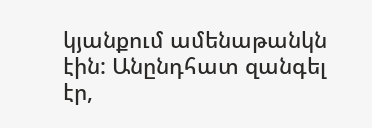կյանքում ամենաթանկն էին: Անընդհատ զանգել էր,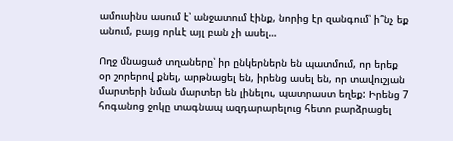ամուսինս ասում է՝ անջատում էինք, նորից էր զանգում՝ ի՞նչ եք անում, բայց որևէ այլ բան չի ասել…

Ողջ մնացած տղաները՝ իր ընկերներն են պատմում, որ երեք օր շորերով քնել, արթնացել են, իրենց ասել են, որ տավուշյան մարտերի նման մարտեր են լինելու, պատրաստ եղեք: Իրենց 7 հոգանոց ջոկը տագնապ ազդարարելուց հետո բարձրացել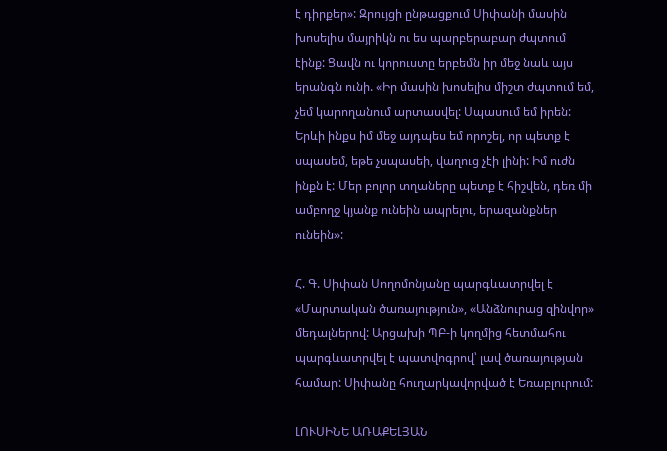է դիրքեր»: Զրույցի ընթացքում Սիփանի մասին խոսելիս մայրիկն ու ես պարբերաբար ժպտում էինք: Ցավն ու կորուստը երբեմն իր մեջ նաև այս երանգն ունի. «Իր մասին խոսելիս միշտ ժպտում եմ, չեմ կարողանում արտասվել: Սպասում եմ իրեն: Երևի ինքս իմ մեջ այդպես եմ որոշել, որ պետք է սպասեմ, եթե չսպասեի, վաղուց չէի լինի: Իմ ուժն ինքն է: Մեր բոլոր տղաները պետք է հիշվեն, դեռ մի ամբողջ կյանք ունեին ապրելու, երազանքներ ունեին»:

Հ. Գ. Սիփան Սողոմոնյանը պարգևատրվել է «Մարտական ծառայություն», «Անձնուրաց զինվոր» մեդալներով: Արցախի ՊԲ-ի կողմից հետմահու պարգևատրվել է պատվոգրով՝ լավ ծառայության համար: Սիփանը հուղարկավորված է Եռաբլուրում:

ԼՈՒՍԻՆԵ ԱՌԱՔԵԼՅԱՆ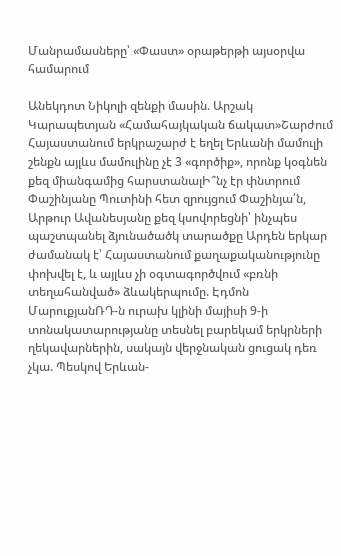Մանրամասները՝ «Փաստ» օրաթերթի այսօրվա համարում

Անեկդոտ Նիկոլի զենքի մասին. Արշակ Կարապետյան «Համահայկական ճակատ»Շարժում Հայաստանում երկրաշարժ է եղել Երևանի մամուլի շենքն այլևս մամուլինը չէ 3 «գործիք», որոնք կօգնեն քեզ միանգամից հարստանալԻ՞նչ էր փնտրում Փաշինյանը Պուտինի հետ զրույցում Փաշինյա՛ն, Արթուր Ավանեսյանը քեզ կսովորեցնի՝ ինչպես պաշտպանել ձյունածածկ տարածքը Արդեն երկար ժամանակ է՝ Հայաստանում քաղաքականությունը փոխվել է, և այլևս չի օգտագործվում «բռնի տեղահանված» ձևակերպումը. Էդմոն ՄարուքյանՌԴ-ն ուրախ կլինի մայիսի 9-ի տոնակատարությանը տեսնել բարեկամ երկրների ղեկավարներին, սակայն վերջնական ցուցակ դեռ չկա. Պեսկով Երևան-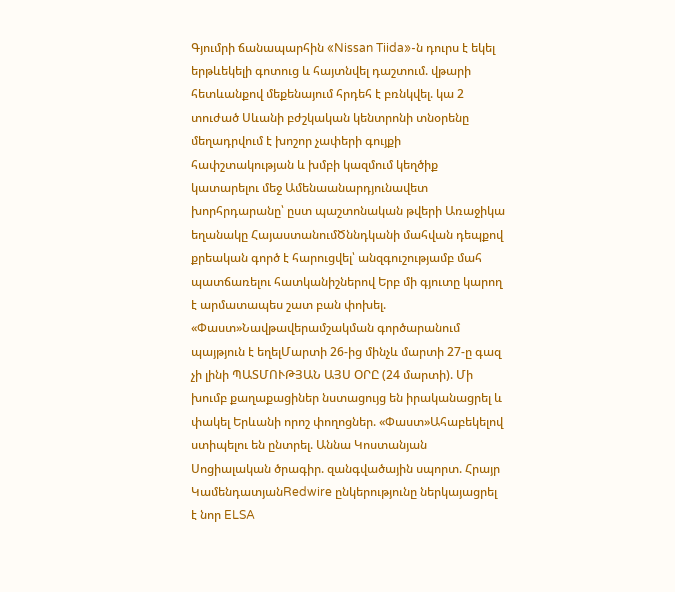Գյումրի ճանապարհին «Nissan Tiida»-ն դուրս է եկել երթևեկելի գոտուց և հայտնվել դաշտում. վթարի հետևանքով մեքենայում հրդեհ է բռնկվել. կա 2 տուժած Սևանի բժշկական կենտրոնի տնօրենը մեղադրվում է խոշոր չափերի գույքի հափշտակության և խմբի կազմում կեղծիք կատարելու մեջ Ամենաանարդյունավետ խորհրդարանը՝ ըստ պաշտոնական թվերի Առաջիկա եղանակը ՀայաստանումԾննդկանի մահվան դեպքով քրեական գործ է հարուցվել՝ անզգուշությամբ մահ պատճառելու հատկանիշներով Երբ մի գյուտը կարող է արմատապես շատ բան փոխել. «Փաստ»Նավթավերամշակման գործարանում պայթյուն է եղելՄարտի 26-ից մինչև մարտի 27-ը գազ չի լինի ՊԱՏՄՈՒԹՅԱՆ ԱՅՍ ՕՐԸ (24 մարտի). Մի խումբ քաղաքացիներ նստացույց են իրականացրել և փակել Երևանի որոշ փողոցներ. «Փաստ»Ահաբեկելով ստիպելու են ընտրել. Աննա Կոստանյան Սոցիալական ծրագիր. զանգվածային սպորտ. Հրայր ԿամենդատյանRedwire ընկերությունը ներկայացրել է նոր ELSA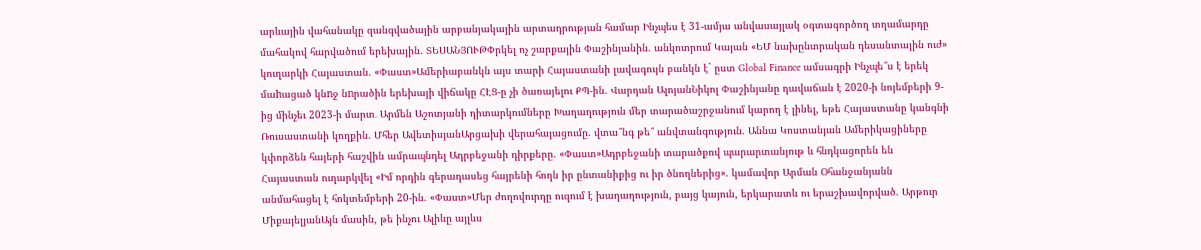արևային վահանակը զանգվածային արբանյակային արտադրության համար Ինչպես է 31-ամյա անվասայլակ օգտագործող տղամարդը մահակով հարվածում երեխային. ՏԵՍԱՆՅՈՒԹՓրկել ոչ շարքային Փաշինյանին. անկոտրում Կայան «ԵՄ նախընտրական դեսանտային ուժ» կուղարկի Հայաստան. «Փաստ»Ամերիաբանկն այս տարի Հայաստանի լավագույն բանկն է` ըստ Global Finance ամսագրի Ինչպե՞ս է երեկ մաhացած կնnջ նnրածին երեխայի վիճակը ՀԷՑ-ը չի ծառայելու ՔՊ-ին. Վարդան ԱլոյանՆիկոլ Փաշինյանը դավաճան է 2020-ի նոյեմբերի 9-ից մինչեւ 2023-ի մարտ․ Արմեն Աշոտյանի դիտարկումները Խաղաղություն մեր տարածաշրջանում կարող է լինել, եթե Հայաստանը կանգնի Ռուսաստանի կողքին. Մհեր ԱվետիսյանԱրցախի վերահայացումը. վտա՞նգ թե՞ անվտանգություն. Աննա Կոստանյան Ամերիկացիները կփորձեն հայերի հաշվին ամրապնդել Ադրբեջանի դիրքերը. «Փաստ»Ադրբեջանի տարածքով պարարտանյութ և հնդկացորեն են Հայաստան ուղարկվել «Իմ որդին գերադասեց հայրենի հողն իր ընտանիքից ու իր ծնողներից». կամավոր Արման Օհանջանյանն անմահացել է հոկտեմբերի 20-ին. «Փաստ»Մեր ժողովուրդը ուզում է խաղաղություն, բայց կայուն, երկարատև ու երաշխավորված. Արթուր ՄիքայելյանԱյն մասին, թե ինչու Ալիևը այլևս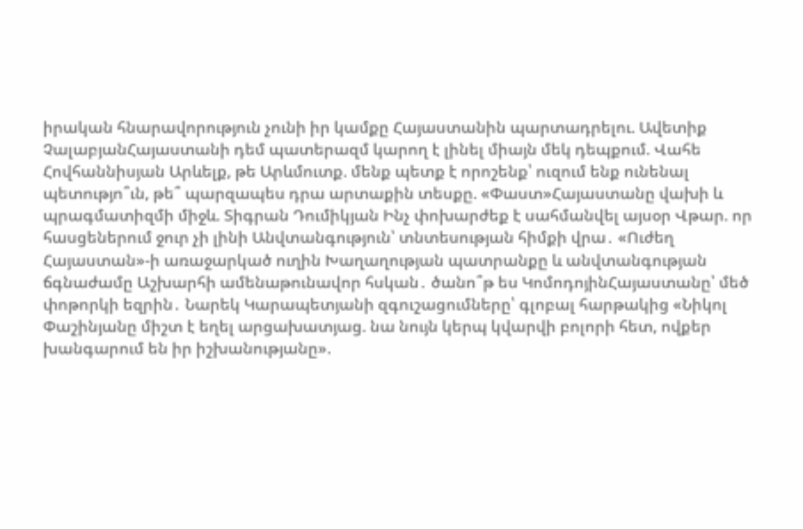իրական հնարավորություն չունի իր կամքը Հայաստանին պարտադրելու. Ավետիք ՉալաբյանՀայաստանի դեմ պատերազմ կարող է լինել միայն մեկ դեպքում. Վահե Հովհաննիսյան Արևելք, թե Արևմուտք. մենք պետք է որոշենք՝ ուզում ենք ունենալ պետությո՞ւն, թե՞ պարզապես դրա արտաքին տեսքը. «Փաստ»Հայաստանը վախի և պրագմատիզմի միջև. Տիգրան Դումիկյան Ինչ փոխարժեք է սահմանվել այսօր Վթար. որ հասցեներում ջուր չի լինի Անվտանգություն՝ տնտեսության հիմքի վրա․ «Ուժեղ Հայաստան»-ի առաջարկած ուղին Խաղաղության պատրանքը և անվտանգության ճգնաժամը Աշխարհի ամենաթունավոր հսկան․ ծանո՞թ ես ԿոմոդոյինՀայաստանը՝ մեծ փոթորկի եզրին․ Նարեկ Կարապետյանի զգուշացումները՝ գլոբալ հարթակից «Նիկոլ Փաշինյանը միշտ է եղել արցախատյաց. նա նույն կերպ կվարվի բոլորի հետ, ովքեր խանգարում են իր իշխանությանը».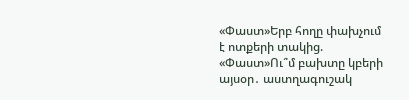«Փաստ»Երբ հողը փախչում է ոտքերի տակից. «Փաստ»Ու՞մ բախտը կբերի այսօր․ աստղագուշակ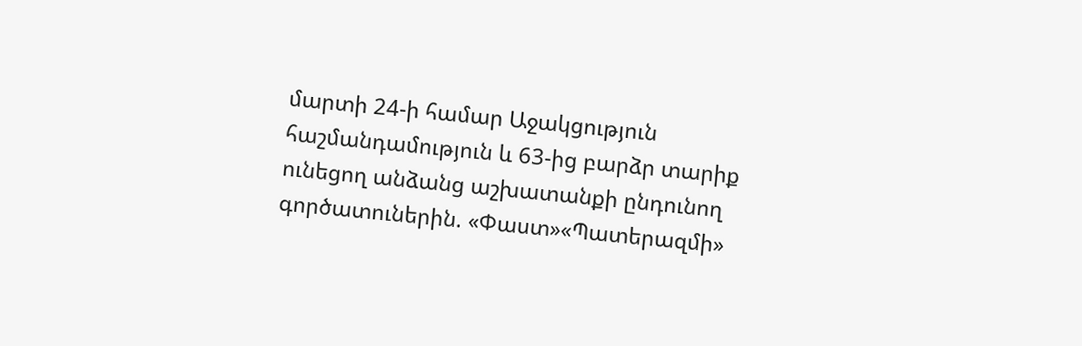մարտի 24-ի համար Աջակցություն հաշմանդամություն և 63-ից բարձր տարիք ունեցող անձանց աշխատանքի ընդունող գործատուներին. «Փաստ»«Պատերազմի»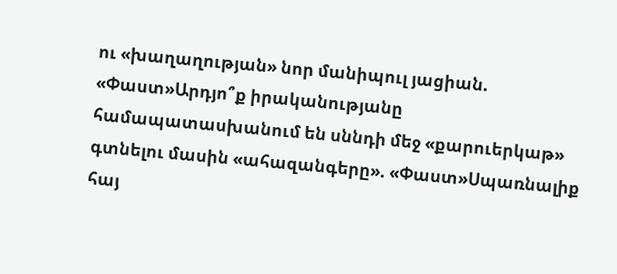ու «խաղաղության» նոր մանիպուլ յացիան. «Փաստ»Արդյո՞ք իրականությանը համապատասխանում են սննդի մեջ «քարուերկաթ» գտնելու մասին «ահազանգերը». «Փաստ»Սպառնալիք հայ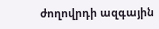ժողովրդի ազգային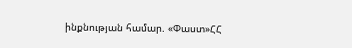ինքնության համար. «Փաստ»ՀՀ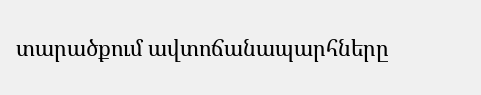տարածքում ավտոճանապարհները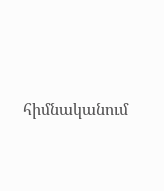հիմնականում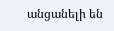անցանելի են